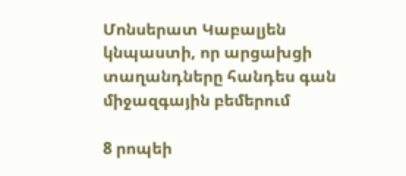Մոնսերատ Կաբալյեն կնպաստի, որ արցախցի տաղանդները հանդես գան միջազգային բեմերում

8 րոպեի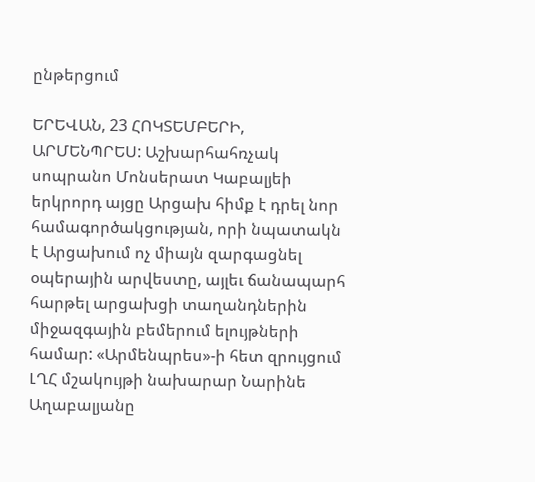ընթերցում

ԵՐԵՎԱՆ, 23 ՀՈԿՏԵՄԲԵՐԻ, ԱՐՄԵՆՊՐԵՍ: Աշխարհահռչակ սոպրանո Մոնսերատ Կաբալյեի երկրորդ այցը Արցախ հիմք է դրել նոր համագործակցության, որի նպատակն է Արցախում ոչ միայն զարգացնել օպերային արվեստը, այլեւ ճանապարհ հարթել արցախցի տաղանդներին միջազգային բեմերում ելույթների համար: «Արմենպրես»-ի հետ զրույցում ԼՂՀ մշակույթի նախարար Նարինե Աղաբալյանը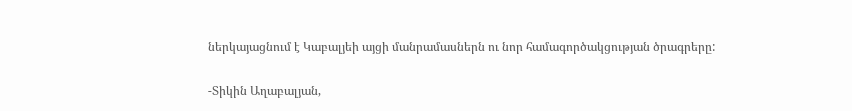ներկայացնում է Կաբալյեի այցի մանրամասներն ու նոր համագործակցության ծրագրերը:

-Տիկին Աղաբալյան,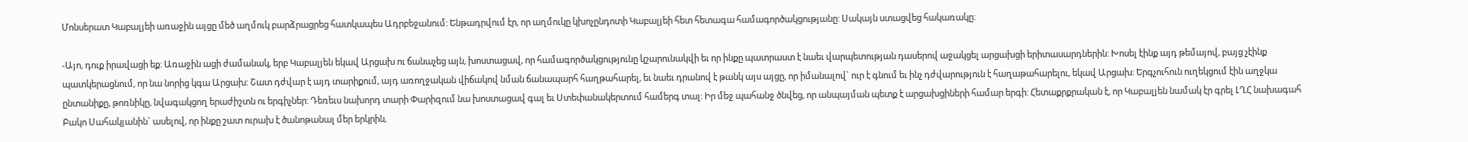Մոնսերատ Կաբալյեի առաջին այցը մեծ աղմուկ բարձրացրեց հատկապես Ադրբեջանում: Ենթադրվում էր, որ աղմուկը կխոչընդոտի Կաբալյեի հետ հետագա համագործակցությանը: Սակայն ստացվեց հակառակը:

-Այո, դուք իրավացի եք: Առաջին ացի ժամանակ, երբ Կաբալյեն եկավ Արցախ ու ճանաչեց այն, խոստացավ, որ համագործակցությունը կշարունակվի եւ որ ինքը պատրաստ է նաեւ վարպետության դասերով աջակցել արցախցի երիտասարդներին: Խոսել էինք այդ թեմայով, բայց չէինք պատկերացնում, որ նա նորից կգա Արցախ: Շատ դժվար է այդ տարիքում, այդ առողջական վիճակով նման ճանապարհ հաղթահարել, եւ նաեւ դրանով է թանկ այս այցը, որ իմանալով` ուր է գնում եւ ինչ դժվարություն է հաղաթահարելու, եկավ Արցախ: Երգչուհուն ուղեկցում էին աղջկա ընտանիքը, թոռնիկը, նվագակցող երաժիշտն ու երգիչներ: Դեռեւս նախորդ տարի Փարիզում նա խոստացավ գալ եւ Ստեփանակերտում համերգ տալ: Իր մեջ պահանջ ծնվեց, որ անպայման պետք է արցախցիների համար երգի: Հետաքրքրական է, որ Կաբալյեն նամակ էր գրել ԼՂՀ նախագահ Բակո Սահակյանին` ասելով, որ ինքը շատ ուրախ է ծանոթանալ մեր երկրին,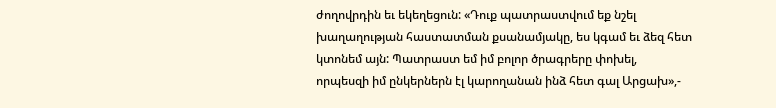ժողովրդին եւ եկեղեցուն: «Դուք պատրաստվում եք նշել խաղաղության հաստատման քսանամյակը, ես կգամ եւ ձեզ հետ կտոնեմ այն: Պատրաստ եմ իմ բոլոր ծրագրերը փոխել, որպեսզի իմ ընկերներն էլ կարողանան ինձ հետ գալ Արցախ»,-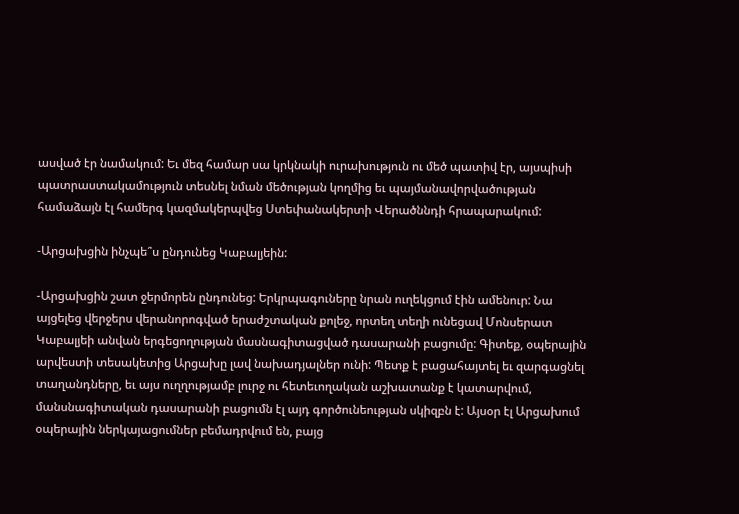ասված էր նամակում: Եւ մեզ համար սա կրկնակի ուրախություն ու մեծ պատիվ էր, այսպիսի պատրաստակամություն տեսնել նման մեծության կողմից եւ պայմանավորվածության համաձայն էլ համերգ կազմակերպվեց Ստեփանակերտի Վերածննդի հրապարակում:

-Արցախցին ինչպե՞ս ընդունեց Կաբալյեին:

-Արցախցին շատ ջերմորեն ընդունեց: Երկրպագուները նրան ուղեկցում էին ամենուր: Նա այցելեց վերջերս վերանորոգված երաժշտական քոլեջ, որտեղ տեղի ունեցավ Մոնսերատ Կաբալյեի անվան երգեցողության մասնագիտացված դասարանի բացումը: Գիտեք, օպերային արվեստի տեսակետից Արցախը լավ նախադյալներ ունի: Պետք է բացահայտել եւ զարգացնել տաղանդները, եւ այս ուղղությամբ լուրջ ու հետեւողական աշխատանք է կատարվում, մանսնագիտական դասարանի բացումն էլ այդ գործունեության սկիզբն է: Այսօր էլ Արցախում օպերային ներկայացումներ բեմադրվում են, բայց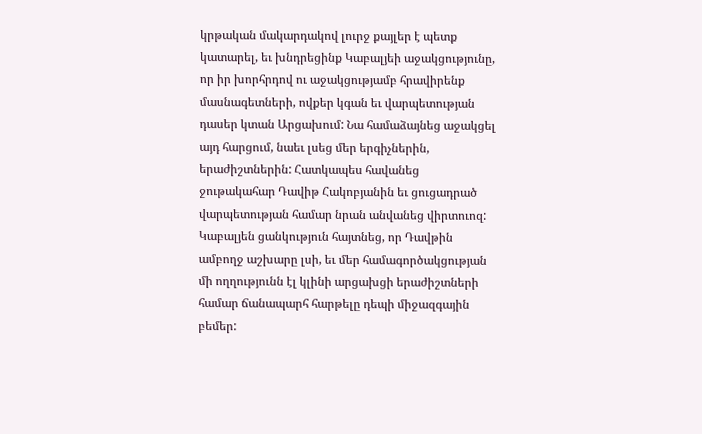կրթական մակարդակով լուրջ քայլեր է պետք կատարել, եւ խնդրեցինք Կաբալյեի աջակցությունը, որ իր խորհրդով ու աջակցությամբ հրավիրենք մասնագետների, ովքեր կգան եւ վարպետության դասեր կտան Արցախում: Նա համաձայնեց աջակցել այդ հարցում, նաեւ լսեց մեր երգիչներին, երաժիշտներին: Հատկապես հավանեց ջութակահար Դավիթ Հակոբյանին եւ ցուցադրած վարպետության համար նրան անվանեց վիրտուոզ: Կաբալյեն ցանկություն հայտնեց, որ Դավթին ամբողջ աշխարը լսի, եւ մեր համագործակցության մի ողղությունն էլ կլինի արցախցի երաժիշտների համար ճանապարհ հարթելը դեպի միջազգային բեմեր: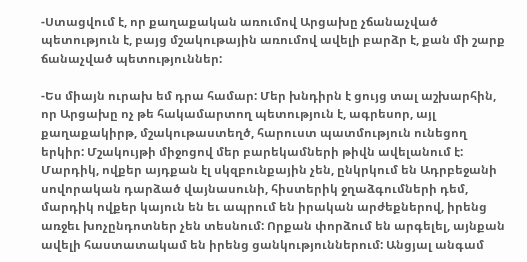-Ստացվում է, որ քաղաքական առումով Արցախը չճանաչված պետություն է, բայց մշակութային առումով ավելի բարձր է, քան մի շարք ճանաչված պետություններ:

-Ես միայն ուրախ եմ դրա համար: Մեր խնդիրն է ցույց տալ աշխարհին, որ Արցախը ոչ թե հակամարտող պետություն է, ագրեսոր, այլ քաղաքակիրթ, մշակութաստեղծ, հարուստ պատմություն ունեցող երկիր: Մշակույթի միջոցով մեր բարեկամների թիվն ավելանում է: Մարդիկ, ովքեր այդքան էլ սկզբունքային չեն, ընկրկում են Ադրբեջանի սովորական դարձած վայնասունի, հիստերիկ ջղաձգումների դեմ, մարդիկ ովքեր կայուն են եւ ապրում են իրական արժեքներով, իրենց առջեւ խոչընդոտներ չեն տեսնում: Որքան փորձում են արգելել, այնքան ավելի հաստատակամ են իրենց ցանկություններում: Անցյալ անգամ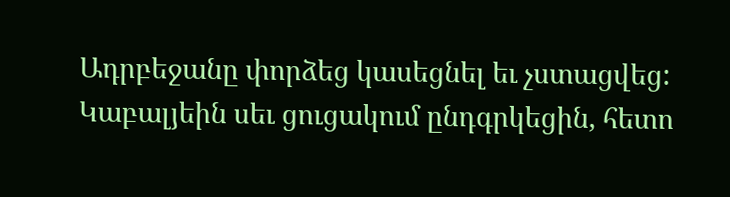Ադրբեջանը փորձեց կասեցնել եւ չստացվեց: Կաբալյեին սեւ ցուցակում ընդգրկեցին, հետո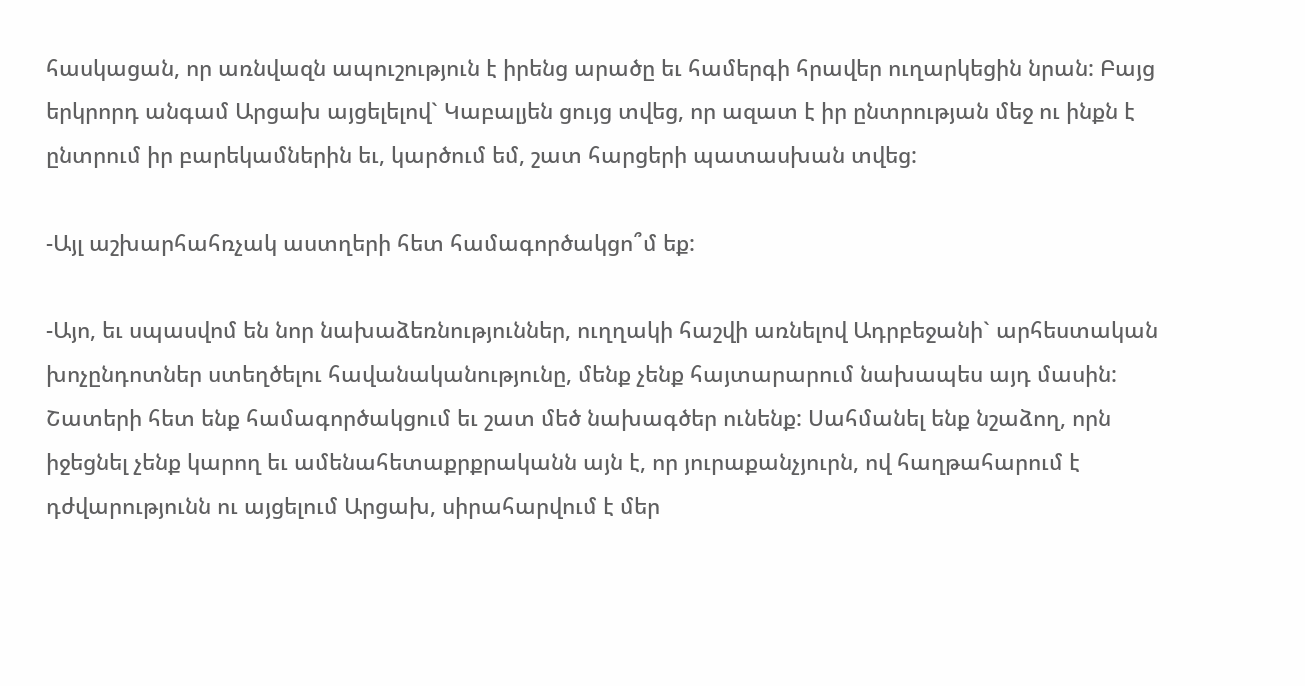հասկացան, որ առնվազն ապուշություն է իրենց արածը եւ համերգի հրավեր ուղարկեցին նրան: Բայց երկրորդ անգամ Արցախ այցելելով` Կաբալյեն ցույց տվեց, որ ազատ է իր ընտրության մեջ ու ինքն է ընտրում իր բարեկամներին եւ, կարծում եմ, շատ հարցերի պատասխան տվեց:

-Այլ աշխարհահռչակ աստղերի հետ համագործակցո՞մ եք:

-Այո, եւ սպասվոմ են նոր նախաձեռնություններ, ուղղակի հաշվի առնելով Ադրբեջանի` արհեստական խոչընդոտներ ստեղծելու հավանականությունը, մենք չենք հայտարարում նախապես այդ մասին: Շատերի հետ ենք համագործակցում եւ շատ մեծ նախագծեր ունենք: Սահմանել ենք նշաձող, որն իջեցնել չենք կարող եւ ամենահետաքրքրականն այն է, որ յուրաքանչյուրն, ով հաղթահարում է դժվարությունն ու այցելում Արցախ, սիրահարվում է մեր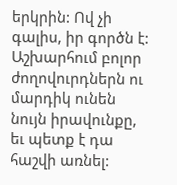երկրին: Ով չի գալիս, իր գործն է: Աշխարհում բոլոր ժողովուրդներն ու մարդիկ ունեն նույն իրավունքը, եւ պետք է դա հաշվի առնել: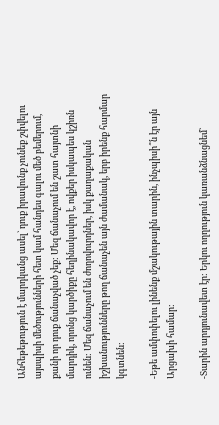Անհեթեթություն է մարդկանց ասել` դուք իրավունք չունեք շփվելու այսպիսի մեծությունների հետ կամ հանդես գալու մեծ բեմերում, քանի որ դուք ճանաչված չեք: Մեզ ճանաչում են շատ հայտնի մարդիկ, որոնց կարծիքը հեղինակավոր է, ովքեր իսկապես կշիռն ունեն: Մեզ ճանաչում են ժողովուրդներ, իսկ քաղաքական իշխանությունները թող ճանաչեն այն ժամանակ, երբ իրենք հարմար կգտնեն:

-Եթե ամփոփելու լինենք մշակութային տարին, ինչպիսի՞ն էր այն Արցախի համար:

-Տարին արդյունավետ էր: Երկու ողղություն կառանձնացնեմ`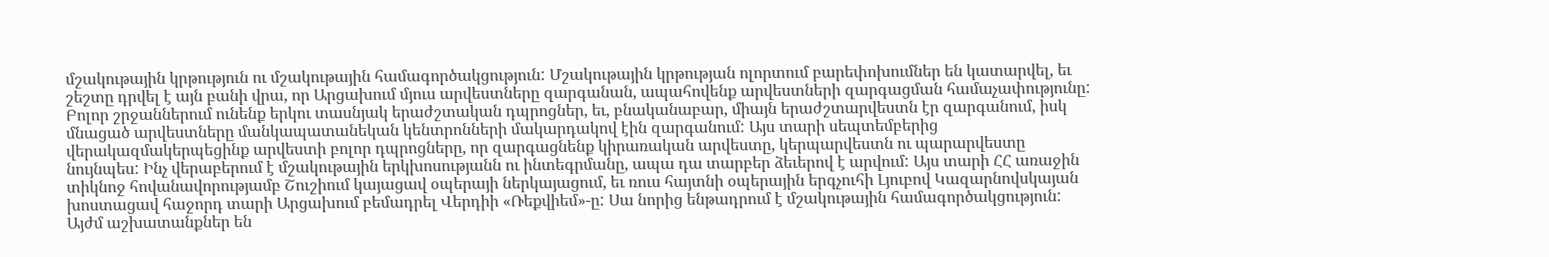մշակութային կրթություն ու մշակութային համագործակցություն: Մշակութային կրթության ոլորտում բարեփոխումներ են կատարվել, եւ շեշտը դրվել է այն բանի վրա, որ Արցախում մյուս արվեստները զարգանան, ապահովենք արվեստների զարգացման համաչափությունը: Բոլոր շրջաններում ունենք երկու տասնյակ երաժշտական դպրոցներ, եւ, բնականաբար, միայն երաժշտարվեստն էր զարգանում, իսկ մնացած արվեստները մանկապատանեկան կենտրոնների մակարդակով էին զարգանում: Այս տարի սեպտեմբերից վերակազմակերպեցինք արվեստի բոլոր դպրոցները, որ զարգացնենք կիրառական արվեստը, կերպարվեստն ու պարարվեստը նույնպես: Ինչ վերաբերում է մշակութային երկխոսությանն ու ինտեգրմանը, ապա դա տարբեր ձեւերով է արվում: Այս տարի ՀՀ առաջին տիկնոջ հովանավորությամբ Շուշիում կայացավ օպերայի ներկայացում, եւ ռուս հայտնի օպերային երգչուհի Լյուբով Կազարնովսկայան խոստացավ հաջորդ տարի Արցախում բեմադրել Վերդիի «Ռեքվիեմ»-ը: Սա նորից ենթադրում է մշակութային համագործակցություն: Այժմ աշխատանքներ են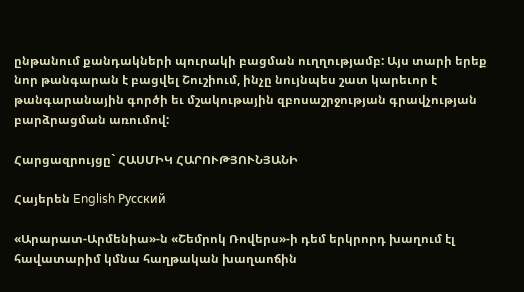ընթանում քանդակների պուրակի բացման ուղղությամբ: Այս տարի երեք նոր թանգարան է բացվել Շուշիում, ինչը նույնպես շատ կարեւոր է թանգարանային գործի եւ մշակութային զբոսաշրջության գրավչության բարձրացման առումով:

Հարցազրույցը` ՀԱՍՄԻԿ ՀԱՐՈՒԹՅՈՒՆՅԱՆԻ

Հայերեն English Русский

«Արարատ-Արմենիա»-ն «Շեմրոկ Ռովերս»-ի դեմ երկրորդ խաղում էլ հավատարիմ կմնա հաղթական խաղաոճին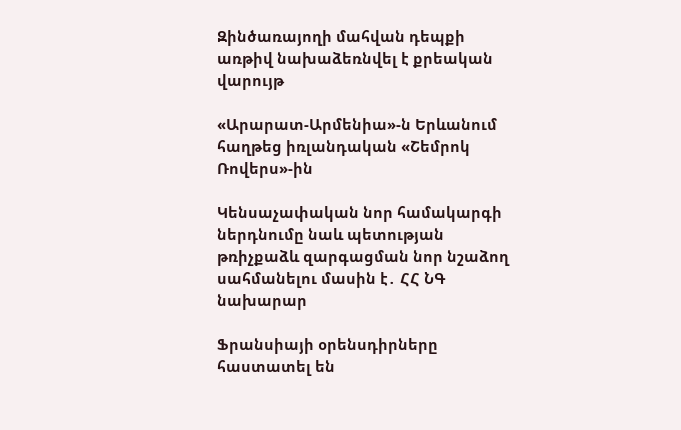Զինծառայողի մահվան դեպքի առթիվ նախաձեռնվել է քրեական վարույթ

«Արարատ-Արմենիա»-ն Երևանում հաղթեց իռլանդական «Շեմրոկ Ռովերս»-ին

Կենսաչափական նոր համակարգի ներդնումը նաև պետության թռիչքաձև զարգացման նոր նշաձող սահմանելու մասին է․ ՀՀ ՆԳ նախարար

Ֆրանսիայի օրենսդիրները հաստատել են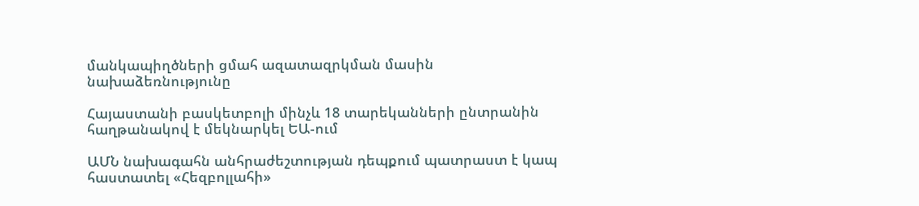մանկապիղծների ցմահ ազատազրկման մասին նախաձեռնությունը

Հայաստանի բասկետբոլի մինչև 18 տարեկանների ընտրանին հաղթանակով է մեկնարկել ԵԱ-ում

ԱՄՆ նախագահն անհրաժեշտության դեպքում պատրաստ է կապ հաստատել «Հեզբոլլահի»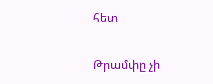հետ

Թրամփը չի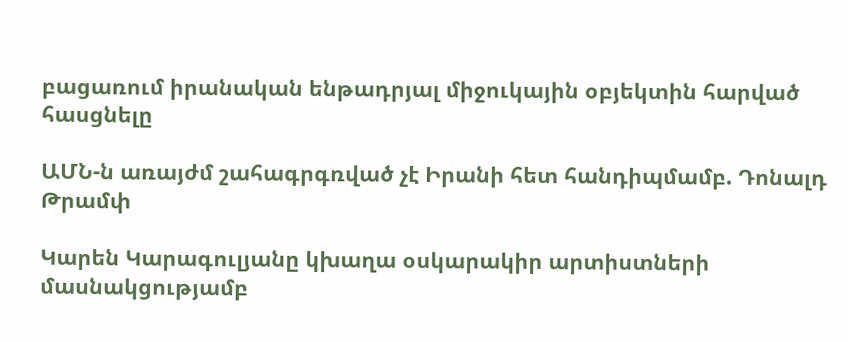բացառում իրանական ենթադրյալ միջուկային օբյեկտին հարված հասցնելը

ԱՄՆ-ն առայժմ շահագրգռված չէ Իրանի հետ հանդիպմամբ. Դոնալդ Թրամփ

Կարեն Կարագուլյանը կխաղա օսկարակիր արտիստների մասնակցությամբ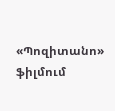«Պոզիտանո» ֆիլմում